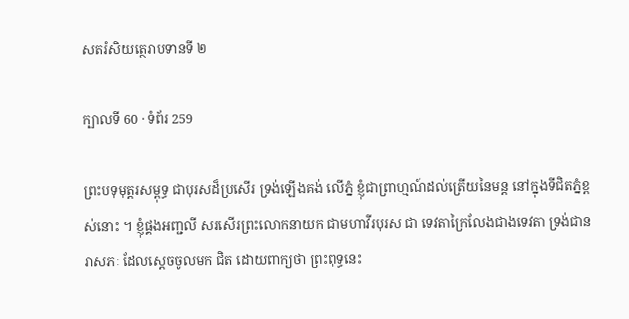សតរំសិយត្ថេរាបទានទី ២

ក្បាលទី 60 · ទំព័រ 259

ព្រះបទុមុត្តរសម្ពុទ្ធ ជាបុរសដ៏ប្រសើរ ទ្រង់ឡើងគង់ លើភ្នំ ខ្ញុំជាព្រាហ្មណ៍ដល់ត្រើយនៃមន្ត នៅក្នុងទីជិតភ្នំខ្ពស់នោះ ។ ខ្ញុំផ្គងអញ្ជលី សរសើរព្រះលោកនាយក ជាមហាវីរបុរស ជា ទេវតាក្រៃលែងជាងទេវតា ទ្រង់ជានរាសភៈ ដែលស្តេចចូលមក ជិត ដោយពាក្យថា ព្រះពុទ្ធនេះ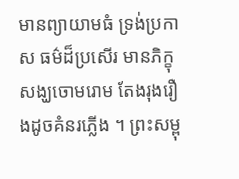មានព្យាយាមធំ ទ្រង់ប្រកាស ធម៌ដ៏ប្រសើរ មានភិក្ខុសង្ឃចោមរោម តែងរុងរឿងដូចគំនរភ្លើង ។ ព្រះសម្ពុ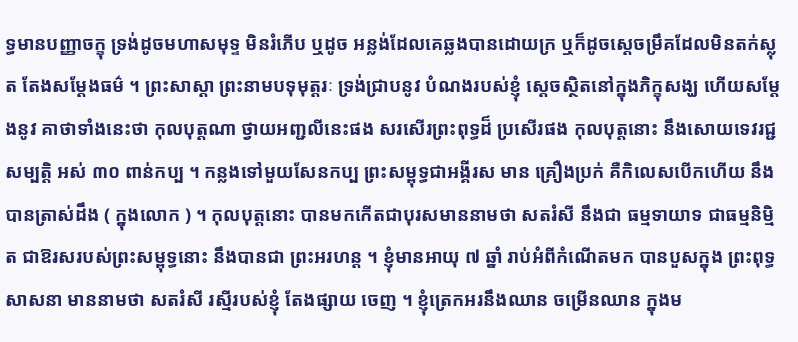ទ្ធមានបញ្ញាចក្ខុ ទ្រង់ដូចមហាសមុទ្ទ មិនរំភើប ឬដូច អន្លង់ដែលគេឆ្លងបានដោយក្រ ឬក៏ដូចស្តេចម្រឹគដែលមិនតក់ស្លុត តែងសម្តែងធម៌ ។ ព្រះសាស្តា ព្រះនាមបទុមុត្តរៈ ទ្រង់ជ្រាបនូវ បំណងរបស់ខ្ញុំ ស្តេចស្ថិតនៅក្នុងភិក្ខុសង្ឃ ហើយសម្តែងនូវ គាថាទាំងនេះថា កុលបុត្តណា ថ្វាយអញ្ជលីនេះផង សរសើរព្រះពុទ្ធដ៏ ប្រសើរផង កុលបុត្តនោះ នឹងសោយទេវរជ្ជសម្បត្តិ អស់ ៣០ ពាន់កប្ប ។ កន្លងទៅមួយសែនកប្ប ព្រះសម្ពុទ្ធជាអង្គីរស មាន គ្រឿងប្រក់ គឺកិលេសបើកហើយ នឹងបានត្រាស់ដឹង ( ក្នុងលោក ) ។ កុលបុត្តនោះ បានមកកើតជាបុរសមាននាមថា សតរំសី នឹងជា ធម្មទាយាទ ជាធម្មនិម្មិត ជាឱរសរបស់ព្រះសម្ពុទ្ធនោះ នឹងបានជា ព្រះអរហន្ត ។ ខ្ញុំមានអាយុ ៧ ឆ្នាំ រាប់អំពីកំណើតមក បានបួសក្នុង ព្រះពុទ្ធសាសនា មាននាមថា សតរំសី រស្មីរបស់ខ្ញុំ តែងផ្សាយ ចេញ ។ ខ្ញុំត្រេកអរនឹងឈាន ចម្រើនឈាន ក្នុងម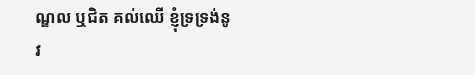ណ្ឌល ឬជិត គល់ឈើ ខ្ញុំទ្រទ្រង់នូវ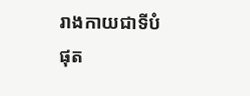រាងកាយជាទីបំផុត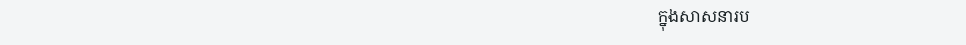ក្នុងសាសនារប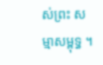ស់ព្រះ សម្មាសម្ពុទ្ធ ។